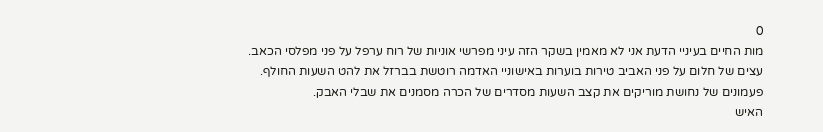0
מות החיים בעיניי הדעת אני לא מאמין בשקר הזה עיני מפרשי אוניות של רוח ערפל על פני מפלסי הכאב.
עצים של חלום על פני האביב טירות בוערות באישוניי האדמה רוטשת בברזל את להט השעות החולף.
פעמונים של נחושת מוריקים את קצב השעות מסדרים של הכרה מסמנים את שבלי האבק.
האיש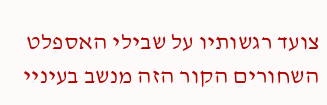צועד רגשותיו על שבילי האספלט השחורים הקור הזה מנשב בעיניי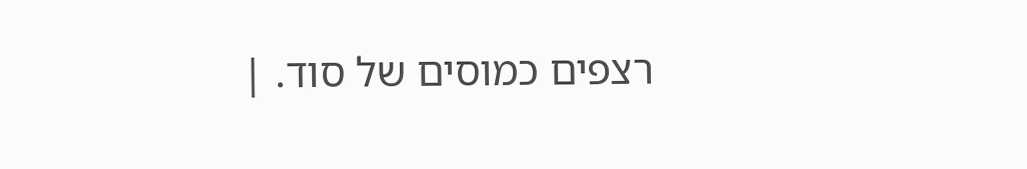רצפים כמוסים של סוד. |